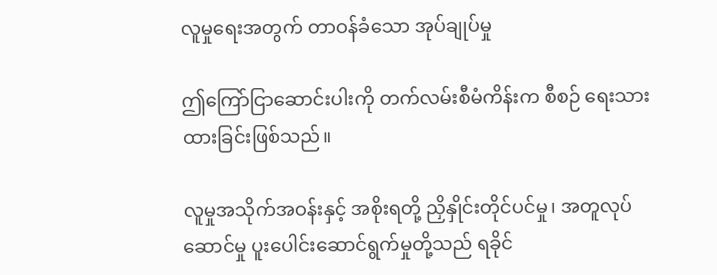လူမှုရေးအတွက် တာဝန်ခံသော အုပ်ချုပ်မှု

ဤကြော်ငြာဆောင်းပါးကို တက်လမ်းစီမံကိန်းက စီစဉ် ရေးသားထားခြင်းဖြစ်သည်။

လူမှုအသိုက်အဝန်းနှင့် အစိုးရတို့ ညှိနှိုင်းတိုင်ပင်မှု၊ အတူလုပ်ဆောင်မှု ပူးပေါင်းဆောင်ရွက်မှုတို့သည် ရခိုင်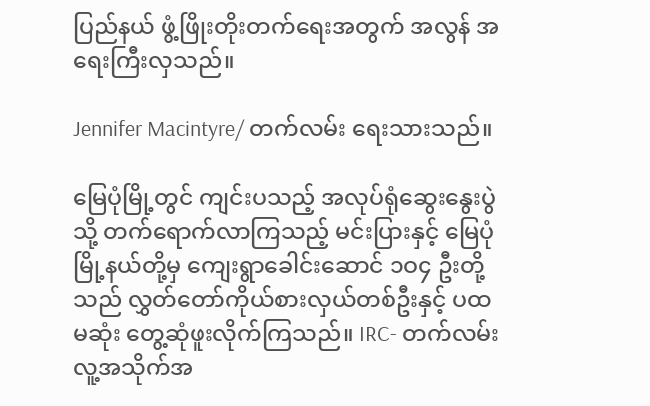ပြည်နယ် ဖွံ့ဖြိုးတိုးတက်ရေးအတွက် အလွန် အရေးကြီးလှသည်။

Jennifer Macintyre/ တက်လမ်း ရေးသားသည်။

မြေပုံမြို့တွင် ကျင်းပသည့် အလုပ်ရုံဆွေးနွေးပွဲသို့ တက်ရောက်လာကြသည့် မင်းပြားနှင့် မြေပုံမြို့နယ်တို့မှ ကျေးရွာခေါင်းဆောင် ၁ဝ၄ ဦးတို့သည် လွှတ်တော်ကိုယ်စားလှယ်တစ်ဦးနှင့် ပထမဆုံး တွေ့ဆုံဖူးလိုက်ကြသည်။ IRC- တက်လမ်း လူ့အသိုက်အ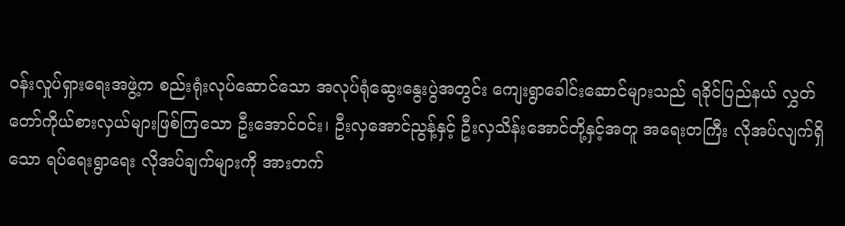ဝန်းလှုပ်ရှားရေးအဖွဲ့က စည်းရုံးလုပ်ဆောင်သော အလုပ်ရုံဆွေးနွေးပွဲအတွင်း ကျေးရွာခေါင်းဆောင်များသည် ရခိုင်ပြည်နယ် လွှတ်တော်ကိုယ်စားလှယ်များဖြစ်ကြသော ဦးအောင်ဝင်း၊ ဦးလှအောင်ညွန့်နှင့် ဦးလှသိန်းအောင်တို့နှင့်အတူ အရေးတကြီး လိုအပ်လျက်ရှိသော ရပ်ရေးရွာရေး လိုအပ်ချက်များကို အားတက်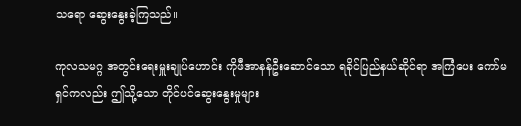သရော ဆွေးနွေးခဲ့ကြသည်။

ကုလသမဂ္ဂ အတွင်းရေးမှူးချုပ်ဟောင်း ကိုဖီအာနန်ဦးဆောင်သော ရခိုင်ပြည်နယ်ဆိုင်ရာ အကြံပေး ကော်မရှင်ကလည်း ဤသို့သော တိုင်ပင်ဆွေးနွေးမှုများ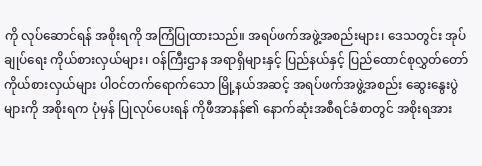ကို လုပ်ဆောင်ရန် အစိုးရကို အကြံပြုထားသည်။ အရပ်ဖက်အဖွဲ့အစည်းများ၊ ဒေသတွင်း အုပ်ချုပ်ရေး ကိုယ်စားလှယ်များ၊ ဝန်ကြီးဌာန အရာရှိများနှင့် ပြည်နယ်နှင့် ပြည်ထောင်စုလွှတ်တော် ကိုယ်စားလှယ်များ ပါဝင်တက်ရောက်သော မြို့နယ်အဆင့် အရပ်ဖက်အဖွဲ့အစည်း ဆွေးနွေးပွဲများကို အစိုးရက ပုံမှန် ပြုလုပ်ပေးရန် ကိုဖီအာနန်၏ နောက်ဆုံးအစီရင်ခံစာတွင် အစိုးရအား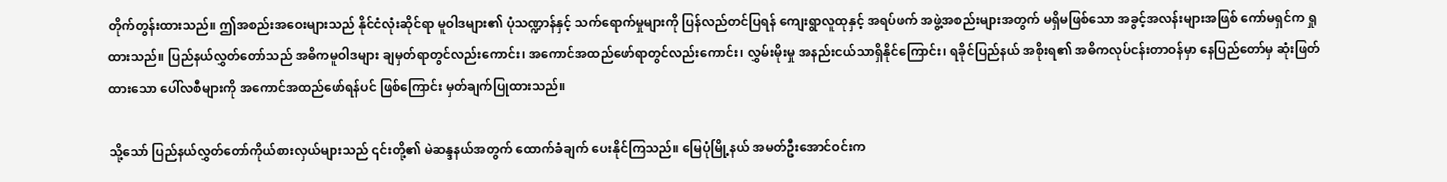တိုက်တွန်းထားသည်။ ဤအစည်းအဝေးများသည် နိုင်ငံလုံးဆိုင်ရာ မူဝါဒများ၏ ပုံသဏ္ဍာန်နှင့် သက်ရောက်မှုများကို ပြန်လည်တင်ပြရန် ကျေးရွာလူထုနှင့် အရပ်ဖက် အဖွဲ့အစည်းများအတွက် မရှိမဖြစ်သော အခွင့်အလန်းများအဖြစ် ကော်မရှင်က ရှုထားသည်။ ပြည်နယ်လွှတ်တော်သည် အဓိကမူဝါဒများ ချမှတ်ရာတွင်လည်းကောင်း၊ အကောင်အထည်ဖော်ရာတွင်လည်းကောင်း၊ လွှမ်းမိုးမှု အနည်းငယ်သာရှိနိုင်ကြောင်း၊ ရခိုင်ပြည်နယ် အစိုးရ၏ အဓိကလုပ်ငန်းတာဝန်မှာ နေပြည်တော်မှ ဆုံးဖြတ်ထားသော ပေါ်လစီများကို အကောင်အထည်ဖော်ရန်ပင် ဖြစ်ကြောင်း မှတ်ချက်ပြုထားသည်။

သို့သော် ပြည်နယ်လွှတ်တော်ကိုယ်စားလှယ်များသည် ၎င်းတို့၏ မဲဆန္ဒနယ်အတွက် ထောက်ခံချက် ပေးနိုင်ကြသည်။ မြေပုံမြို့နယ် အမတ်ဦးအောင်ဝင်းက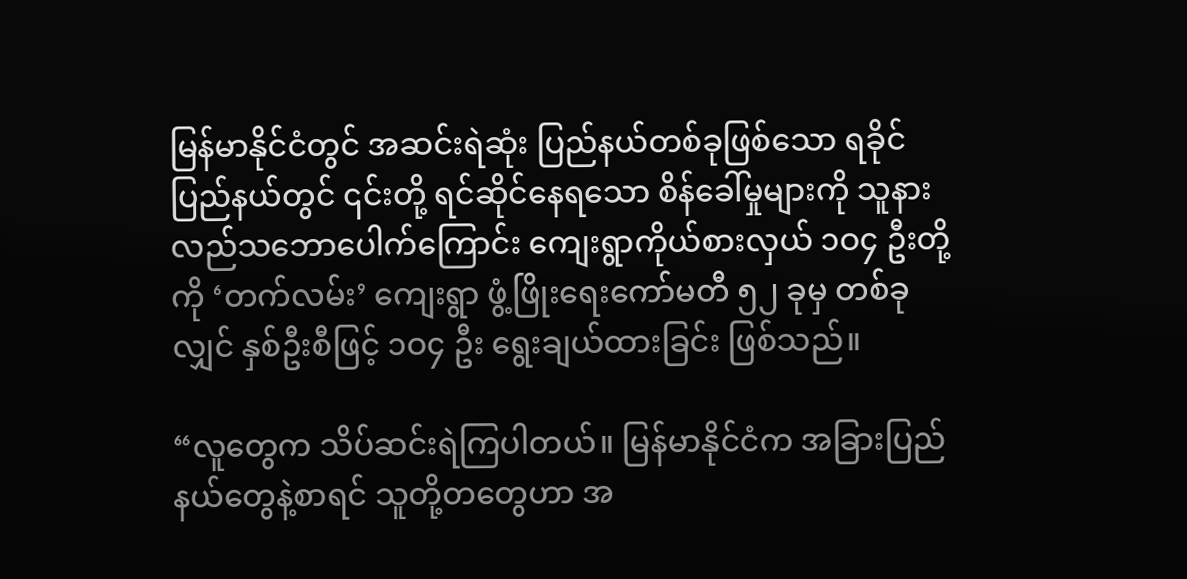မြန်မာနိုင်ငံတွင် အဆင်းရဲဆုံး ပြည်နယ်တစ်ခုဖြစ်သော ရခိုင်ပြည်နယ်တွင် ၎င်းတို့ ရင်ဆိုင်နေရသော စိန်ခေါ်မှုများကို သူနားလည်သဘောပေါက်ကြောင်း ကျေးရွာကိုယ်စားလှယ် ၁ဝ၄ ဦးတို့ကို ‘တက်လမ်း’ ကျေးရွာ ဖွံ့ဖြိုးရေးကော်မတီ ၅၂ ခုမှ တစ်ခုလျှင် နှစ်ဦးစီဖြင့် ၁ဝ၄ ဦး ရွေးချယ်ထားခြင်း ဖြစ်သည်။

“လူတွေက သိပ်ဆင်းရဲကြပါတယ်။ မြန်မာနိုင်ငံက အခြားပြည်နယ်တွေနဲ့စာရင် သူတို့တတွေဟာ အ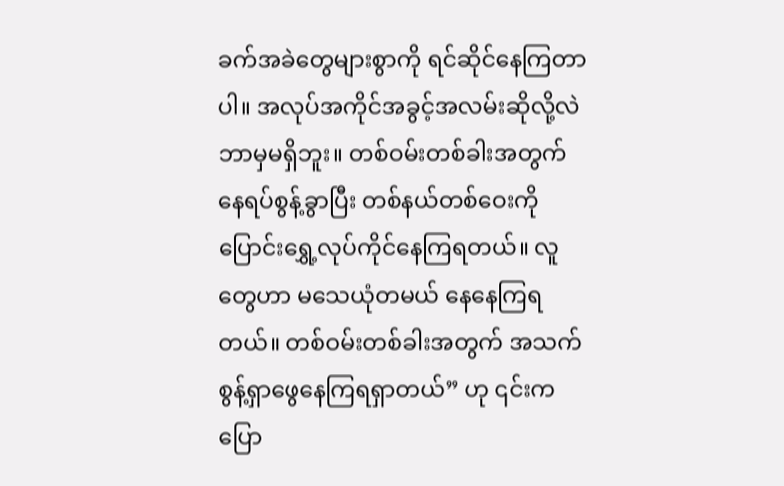ခက်အခဲတွေများစွာကို ရင်ဆိုင်နေကြတာပါ။ အလုပ်အကိုင်အခွင့်အလမ်းဆိုလို့လဲ ဘာမှမရှိဘူး။ တစ်ဝမ်းတစ်ခါးအတွက် နေရပ်စွန့်ခွာပြီး တစ်နယ်တစ်ဝေးကို ပြောင်းရွှေ့လုပ်ကိုင်နေကြရတယ်။ လူတွေဟာ မသေယုံတမယ် နေနေကြရတယ်။ တစ်ဝမ်းတစ်ခါးအတွက် အသက်စွန့်ရှာဖွေနေကြရရှာတယ်” ဟု ၎င်းက ပြော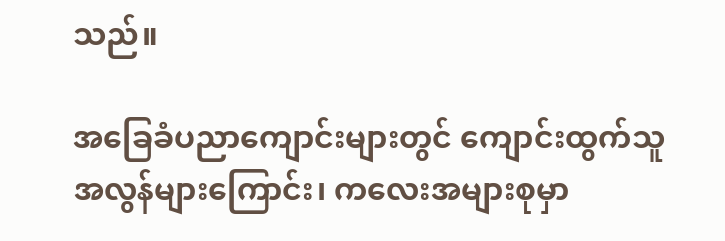သည်။

အခြေခံပညာကျောင်းများတွင် ကျောင်းထွက်သူ အလွန်များကြောင်း၊ ကလေးအများစုမှာ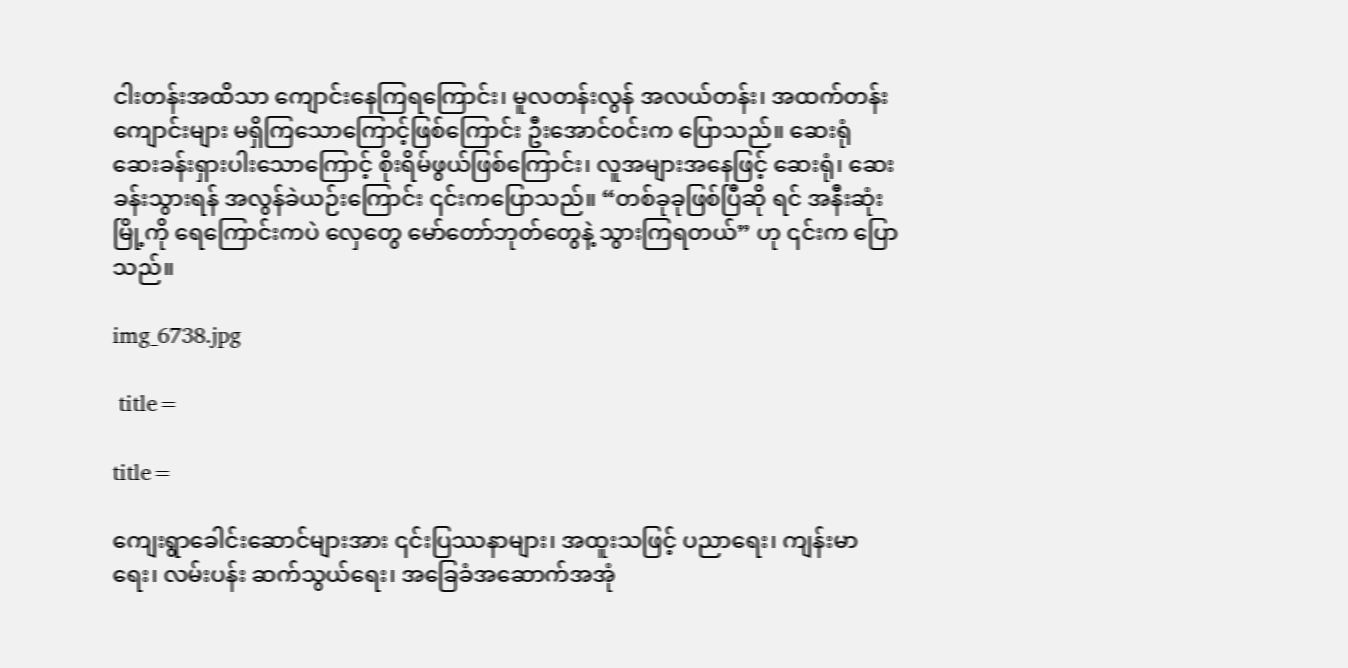ငါးတန်းအထိသာ ကျောင်းနေကြရကြောင်း၊ မူလတန်းလွန် အလယ်တန်း၊ အထက်တန်းကျောင်းများ မရှိကြသောကြောင့်ဖြစ်ကြောင်း ဦးအောင်ဝင်းက ပြောသည်။ ဆေးရုံ ဆေးခန်းရှားပါးသောကြောင့် စိုးရိမ်ဖွယ်ဖြစ်ကြောင်း၊ လူအများအနေဖြင့် ဆေးရုံ၊ ဆေးခန်းသွားရန် အလွန်ခဲယဉ်းကြောင်း ၎င်းကပြောသည်။ “တစ်ခုခုဖြစ်ပြီဆို ရင် အနီးဆုံးမြို့ကို ရေကြောင်းကပဲ လှေတွေ မော်တော်ဘုတ်တွေနဲ့ သွားကြရတယ်” ဟု ၎င်းက ပြောသည်။

img_6738.jpg

 title=

title=

ကျေးရွာခေါင်းဆောင်များအား ၎င်းပြဿနာများ၊ အထူးသဖြင့် ပညာရေး၊ ကျန်းမာရေး၊ လမ်းပန်း ဆက်သွယ်ရေး၊ အခြေခံအဆောက်အအုံ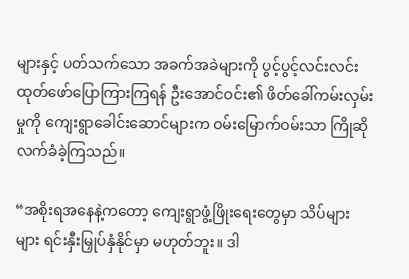များနှင့် ပတ်သက်သော အခက်အခဲများကို ပွင့်ပွင့်လင်းလင်း ထုတ်ဖော်ပြောကြားကြရန် ဦးအောင်ဝင်း၏ ဖိတ်ခေါ်ကမ်းလှမ်းမှုကို ကျေးရွာခေါင်းဆောင်များက ဝမ်းမြောက်ဝမ်းသာ ကြိုဆိုလက်ခံခဲ့ကြသည်။

“အစိုးရအနေနဲ့ကတော့ ကျေးရွာဖွံ့ဖြိုးရေးတွေမှာ သိပ်များများ ရင်းနှီးမြှုပ်နှံနိုင်မှာ မဟုတ်ဘူး။ ဒါ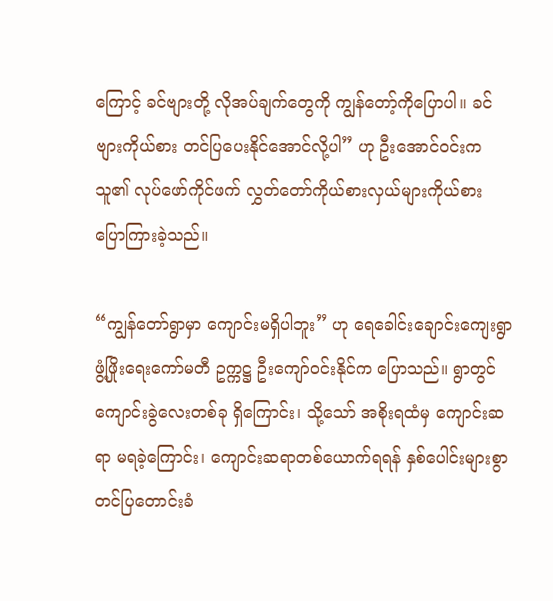ကြောင့် ခင်ဗျားတို့ လိုအပ်ချက်တွေကို ကျွန်တော့်ကိုပြောပါ။ ခင်ဗျားကိုယ်စား တင်ပြပေးနိုင်အောင်လို့ပါ” ဟု ဦးအောင်ဝင်းက သူ၏ လုပ်ဖော်ကိုင်ဖက် လွှတ်တော်ကိုယ်စားလှယ်များကိုယ်စား ပြောကြားခဲ့သည်။

“ကျွန်တော်ရွာမှာ ကျောင်းမရှိပါဘူး” ဟု ရေခေါင်းချောင်းကျေးရွာ ဖွံ့ဖြိုးရေးကော်မတီ ဥက္ကဋ္ဌ ဦးကျော်ဝင်းနိုင်က ပြောသည်။ ရွာတွင် ကျောင်းခွဲလေးတစ်ခု ရှိကြောင်း၊ သို့သော် အစိုးရထံမှ ကျောင်းဆရာ မရခဲ့ကြောင်း၊ ကျောင်းဆရာတစ်ယောက်ရရန် နှစ်ပေါင်းများစွာ တင်ပြတောင်းခံ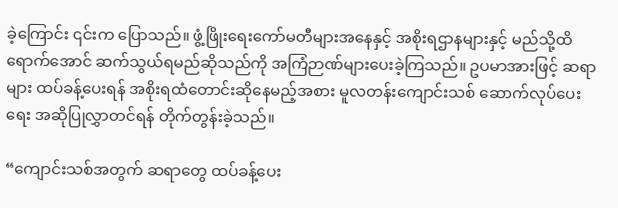ခဲ့ကြောင်း ၎င်းက ပြောသည်။ ဖွံ့ဖြိုးရေးကော်မတီများအနေနှင့် အစိုးရဌာနများနှင့် မည်သို့ထိရောက်အောင် ဆက်သွယ်ရမည်ဆိုသည်ကို အကြံဉာဏ်များပေးခဲ့ကြသည်။ ဥပမာအားဖြင့် ဆရာများ ထပ်ခန့်ပေးရန် အစိုးရထံတောင်းဆိုနေမည့်အစား မူလတန်းကျောင်းသစ် ဆောက်လုပ်ပေးရေး အဆိုပြုလွှာတင်ရန် တိုက်တွန်းခဲ့သည်။

“ကျောင်းသစ်အတွက် ဆရာတွေ ထပ်ခန့်ပေး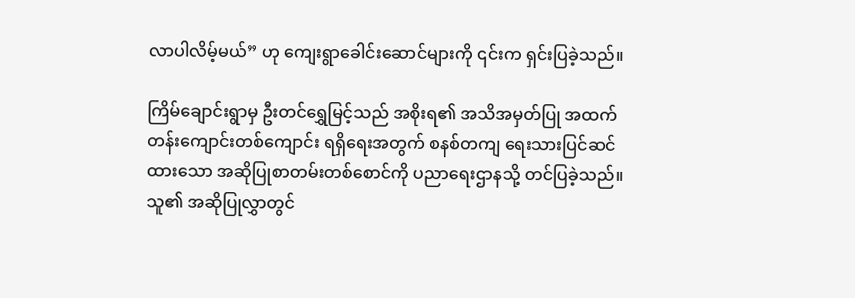လာပါလိမ့်မယ်” ဟု ကျေးရွာခေါင်းဆောင်များကို ၎င်းက ရှင်းပြခဲ့သည်။

ကြိမ်ချောင်းရွာမှ ဦးတင်ရွှေမြင့်သည် အစိုးရ၏ အသိအမှတ်ပြု အထက်တန်းကျောင်းတစ်ကျောင်း ရရှိရေးအတွက် စနစ်တကျ ရေးသားပြင်ဆင်ထားသော အဆိုပြုစာတမ်းတစ်စောင်ကို ပညာရေးဌာနသို့ တင်ပြခဲ့သည်။ သူ၏ အဆိုပြုလွှာတွင်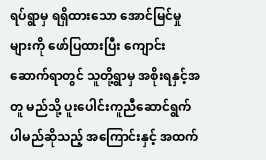ရပ်ရွာမှ ရရှိထားသော အောင်မြင်မှုများကို ဖော်ပြထားပြီး ကျောင်းဆောက်ရာတွင် သူတို့ရွာမှ အစိုးရနှင့်အတူ မည်သို့ ပူးပေါင်းကူညီဆောင်ရွက်ပါမည်ဆိုသည့် အကြောင်းနှင့် အထက်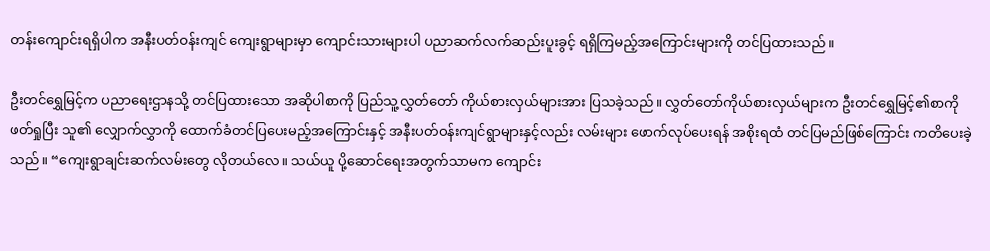တန်းကျောင်းရရှိပါက အနီးပတ်ဝန်းကျင် ကျေးရွာများမှာ ကျောင်းသားများပါ ပညာဆက်လက်ဆည်းပူးခွင့် ရရှိကြမည့်အကြောင်းများကို တင်ပြထားသည်။

ဦးတင်ရွှေမြင့်က ပညာရေးဌာနသို့ တင်ပြထားသော အဆိုပါစာကို ပြည်သူ့လွှတ်တော် ကိုယ်စားလှယ်များအား ပြသခဲ့သည်။ လွှတ်တော်ကိုယ်စားလှယ်များက ဦးတင်ရွှေမြင့်၏စာကို ဖတ်ရှုပြီး သူ၏ လျှောက်လွှာကို ထောက်ခံတင်ပြပေးမည့်အကြောင်းနှင့် အနီးပတ်ဝန်းကျင်ရွာများနှင့်လည်း လမ်းများ ဖောက်လုပ်ပေးရန် အစိုးရထံ တင်ပြမည်ဖြစ်ကြောင်း ကတိပေးခဲ့သည်။ “ကျေးရွာချင်းဆက်လမ်းတွေ လိုတယ်လေ။ သယ်ယူ ပို့ဆောင်ရေးအတွက်သာမက ကျောင်း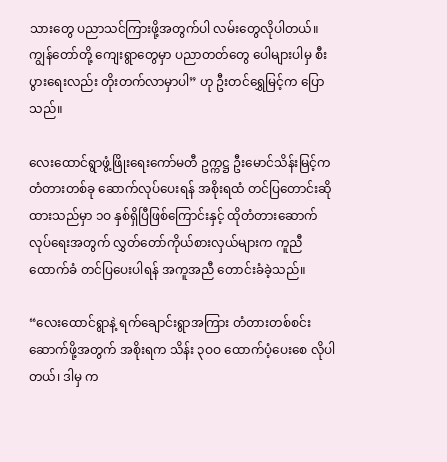သားတွေ ပညာသင်ကြားဖို့အတွက်ပါ လမ်းတွေလိုပါတယ်။ ကျွန်တော်တို့ ကျေးရွာတွေမှာ ပညာတတ်တွေ ပေါများပါမှ စီးပွားရေးလည်း တိုးတက်လာမှာပါ” ဟု ဦးတင်ရွှေမြင့်က ပြောသည်။

လေးထောင်ရွာဖွံ့ဖြိုးရေးကော်မတီ ဥက္ကဋ္ဌ ဦးမောင်သိန်းမြင့်က တံတားတစ်ခု ဆောက်လုပ်ပေးရန် အစိုးရထံ တင်ပြတောင်းဆိုထားသည်မှာ ၁ဝ နှစ်ရှိပြီဖြစ်ကြောင်းနှင့် ထိုတံတားဆောက်လုပ်ရေးအတွက် လွှတ်တော်ကိုယ်စားလှယ်များက ကူညီထောက်ခံ တင်ပြပေးပါရန် အကူအညီ တောင်းခံခဲ့သည်။

“လေးထောင်ရွာနဲ့ ရက်ချောင်းရွာအကြား တံတားတစ်စင်းဆောက်ဖို့အတွက် အစိုးရက သိန်း ၃ဝဝ ထောက်ပံ့ပေးစေ လိုပါတယ်၊ ဒါမှ က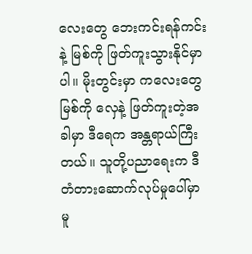လေးတွေ ဘေးကင်းရန်ကင်းနဲ့ မြစ်ကို ဖြတ်ကူးသွားနိုင်မှာပါ။ မိုးတွင်းမှာ ကလေးတွေ မြစ်ကို လှေနဲ့ ဖြတ်ကူးတဲ့အခါမှာ ဒီရေက အန္တရာယ်ကြီးတယ်။ သူတို့ပညာရေးက ဒီတံတားဆောက်လုပ်မှုပေါ်မှာ မူ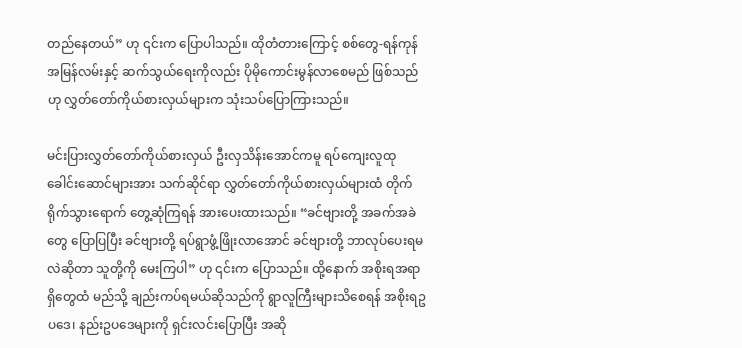တည်နေတယ်” ဟု ၎င်းက ပြောပါသည်။ ထိုတံတားကြောင့် စစ်တွေ-ရန်ကုန် အမြန်လမ်းနှင့် ဆက်သွယ်ရေးကိုလည်း ပိုမိုကောင်းမွန်လာစေမည် ဖြစ်သည်ဟု လွှတ်တော်ကိုယ်စားလှယ်များက သုံးသပ်ပြောကြားသည်။

မင်းပြားလွှတ်တော်ကိုယ်စားလှယ် ဦးလှသိန်းအောင်ကမူ ရပ်ကျေးလူထုခေါင်းဆောင်များအား သက်ဆိုင်ရာ လွှတ်တော်ကိုယ်စားလှယ်များထံ တိုက်ရိုက်သွားရောက် တွေ့ဆုံကြရန် အားပေးထားသည်။ “ခင်ဗျားတို့ အခက်အခဲတွေ ပြောပြပြီး ခင်ဗျားတို့ ရပ်ရွာဖွံ့ဖြိုးလာအောင် ခင်ဗျားတို့ ဘာလုပ်ပေးရမလဲဆိုတာ သူတို့ကို မေးကြပါ” ဟု ၎င်းက ပြောသည်။ ထို့နောက် အစိုးရအရာရှိတွေထံ မည်သို့ ချည်းကပ်ရမယ်ဆိုသည်ကို ရွာလူကြီးများသိစေရန် အစိုးရဥပဒေ၊ နည်းဥပဒေများကို ရှင်းလင်းပြောပြီး အဆို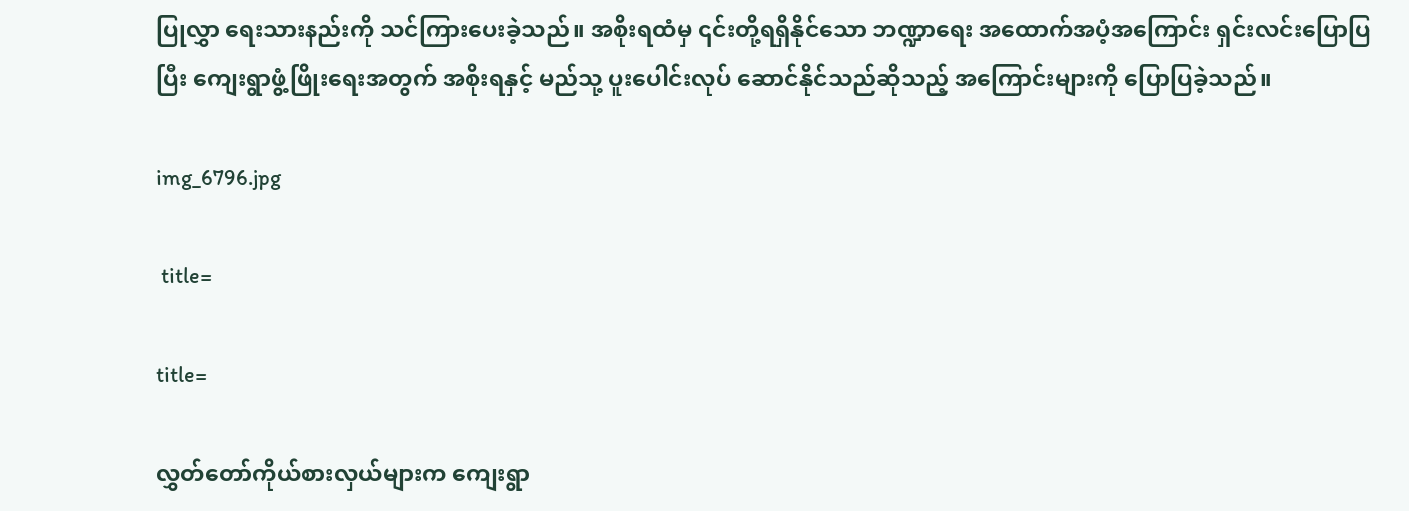ပြုလွှာ ရေးသားနည်းကို သင်ကြားပေးခဲ့သည်။ အစိုးရထံမှ ၎င်းတို့ရရှိနိုင်သော ဘဏ္ဍာရေး အထောက်အပံ့အကြောင်း ရှင်းလင်းပြောပြပြီး ကျေးရွာဖွံ့ဖြိုးရေးအတွက် အစိုးရနှင့် မည်သု့ ပူးပေါင်းလုပ် ဆောင်နိုင်သည်ဆိုသည့် အကြောင်းများကို ပြောပြခဲ့သည်။

img_6796.jpg

 title=

title=

လွှတ်တော်ကိုယ်စားလှယ်များက ကျေးရွာ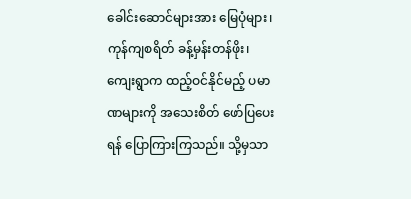ခေါင်းဆောင်များအား မြေပုံများ၊ ကုန်ကျစရိတ် ခန့်မှန်းတန်ဖိုး၊ ကျေးရွာက ထည့်ဝင်နိုင်မည့် ပမာဏများကို အသေးစိတ် ဖော်ပြပေးရန် ပြောကြားကြသည်။ သို့မှသာ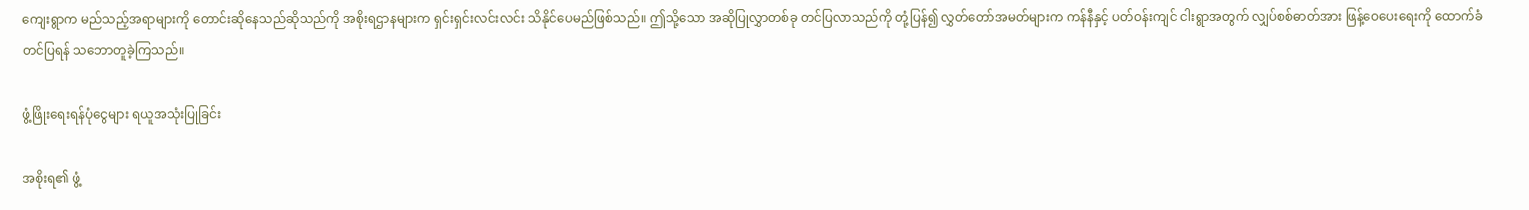ကျေးရွာက မည်သည့်အရာများကို တောင်းဆိုနေသည်ဆိုသည်ကို အစိုးရဌာနများက ရှင်းရှင်းလင်းလင်း သိနိုင်ပေမည်ဖြစ်သည်။ ဤသို့သော အဆိုပြုလွှာတစ်ခု တင်ပြလာသည်ကို တုံ့ပြန်၍ လွှတ်တော်အမတ်များက ကန်နီနှင့် ပတ်ဝန်းကျင် ငါးရွာအတွက် လျှပ်စစ်ဓာတ်အား ဖြန့်ဝေပေးရေးကို ထောက်ခံတင်ပြရန် သဘောတူခဲ့ကြသည်။

ဖွံ့ဖြိုးရေးရန်ပုံငွေများ ရယူအသုံးပြုခြင်း

အစိုးရ၏ ဖွံ့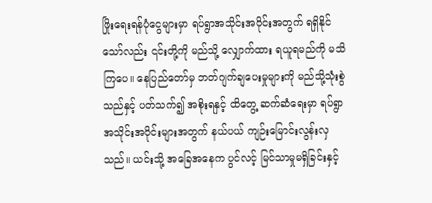ဖြိုးရေးရန်ပုံငွေများမှာ ရပ်ရွာအသိုင်းအဝိုင်းအတွက် ရရှိနိုင်သော်လည်း ၎င်းတို့ကို မည်သို့ လျှောက်ထား ရယူရမည်ကို မသိကြပေ။ နေပြည်တော်မှ ဘတ်ဂျက်ချပေးမှုများကို မည်သို့သုံးစွဲသည်နှင့် ပတ်သက်၍ အစိုးရနှင့် ထိတွေ့ ဆက်ဆံရေးမှာ ရပ်ရွာအသိုင်းအဝိုင်းများအတွက် နယ်ပယ် ကျဉ်းမြောင်းလွန်းလှသည်။ ယင်းသို့ အခြေအနေက ပွင်လင့် မြင်သာမှုမရှိခြင်းနှင့်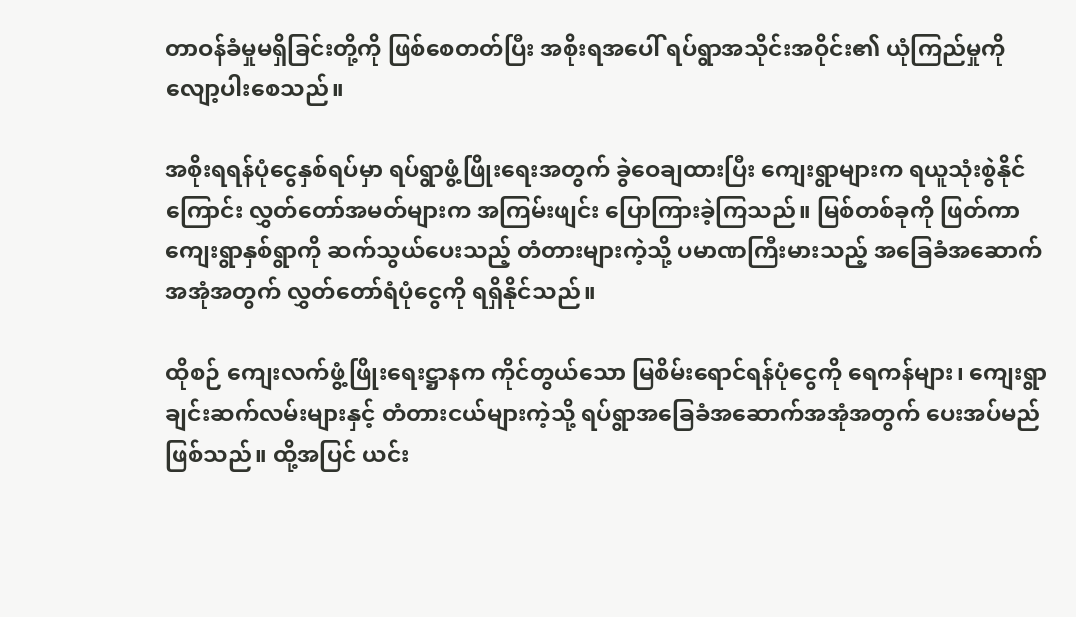တာဝန်ခံမှုမရှိခြင်းတို့ကို ဖြစ်စေတတ်ပြီး အစိုးရအပေါ် ရပ်ရွာအသိုင်းအဝိုင်း၏ ယုံကြည်မှုကို လျော့ပါးစေသည်။

အစိုးရရန်ပုံငွေနှစ်ရပ်မှာ ရပ်ရွာဖွံ့ဖြိုးရေးအတွက် ခွဲဝေချထားပြီး ကျေးရွာများက ရယူသုံးစွဲနိုင်ကြောင်း လွှတ်တော်အမတ်များက အကြမ်းဖျင်း ပြောကြားခဲ့ကြသည်။ မြစ်တစ်ခုကို ဖြတ်ကာ ကျေးရွာနှစ်ရွာကို ဆက်သွယ်ပေးသည့် တံတားများကဲ့သို့ ပမာဏကြီးမားသည့် အခြေခံအဆောက်အအုံအတွက် လွှတ်တော်ရံပုံငွေကို ရရှိနိုင်သည်။

ထိုစဉ် ကျေးလက်ဖွံ့ဖြိုးရေးဋ္ဌာနက ကိုင်တွယ်သော မြစိမ်းရောင်ရန်ပုံငွေကို ရေကန်များ၊ ကျေးရွာချင်းဆက်လမ်းများနှင့် တံတားငယ်များကဲ့သို့ ရပ်ရွာအခြေခံအဆောက်အအုံအတွက် ပေးအပ်မည်ဖြစ်သည်။ ထို့အပြင် ယင်း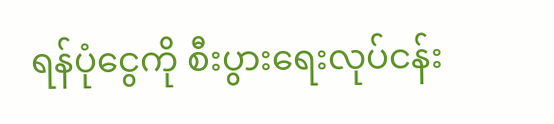ရန်ပုံငွေကို စီးပွားရေးလုပ်ငန်း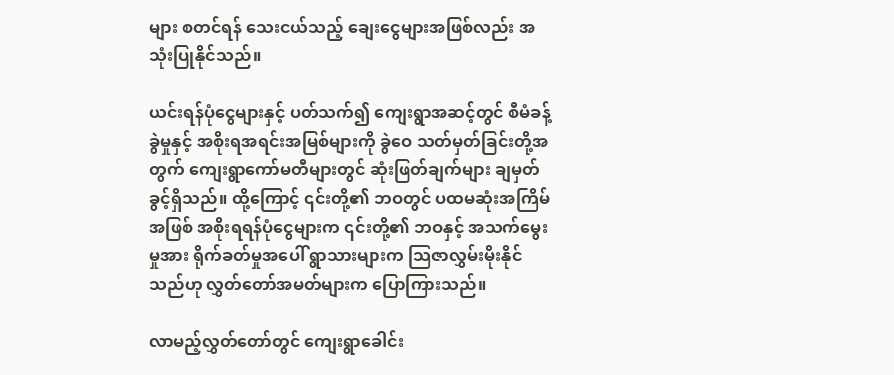များ စတင်ရန် သေးငယ်သည့် ချေးငွေများအဖြစ်လည်း အသုံးပြုနိုင်သည်။

ယင်းရန်ပုံငွေများနှင့် ပတ်သက်၍ ကျေးရွာအဆင့်တွင် စီမံခန့်ခွဲမှုနှင့် အစိုးရအရင်းအမြစ်များကို ခွဲဝေ သတ်မှတ်ခြင်းတို့အတွက် ကျေးရွာကော်မတီများတွင် ဆုံးဖြတ်ချက်များ ချမှတ်ခွင့်ရှိသည်။ ထို့ကြောင့် ၎င်းတို့၏ ဘဝတွင် ပထမဆုံးအကြိမ်အဖြစ် အစိုးရရန်ပုံငွေများက ၎င်းတို့၏ ဘဝနှင့် အသက်မွေးမှုအား ရိုက်ခတ်မှုအပေါ် ရွာသားများက သြဇာလွှမ်းမိုးနိုင်သည်ဟု လွှတ်တော်အမတ်များက ပြောကြားသည်။

လာမည့်လွှတ်တော်တွင် ကျေးရွာခေါင်း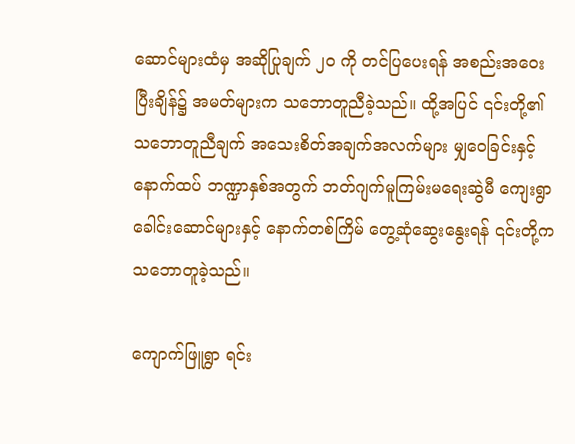ဆောင်များထံမှ အဆိုပြုချက် ၂ဝ ကို တင်ပြပေးရန် အစည်းအဝေးပြီးချိန်၌ အမတ်များက သဘောတူညီခဲ့သည်။ ထို့အပြင် ၎င်းတို့၏ သဘောတူညီချက် အသေးစိတ်အချက်အလက်များ မျှဝေခြင်းနှင့် နောက်ထပ် ဘဏ္ဍာနှစ်အတွက် ဘတ်ဂျက်မူကြမ်းမရေးဆွဲမီ ကျေးရွာခေါင်းဆောင်များနှင့် နောက်တစ်ကြိမ် တွေ့ဆုံဆွေးနွေးရန် ၎င်းတို့က သဘောတူခဲ့သည်။

ကျောက်ဖြူရွာ ရင်း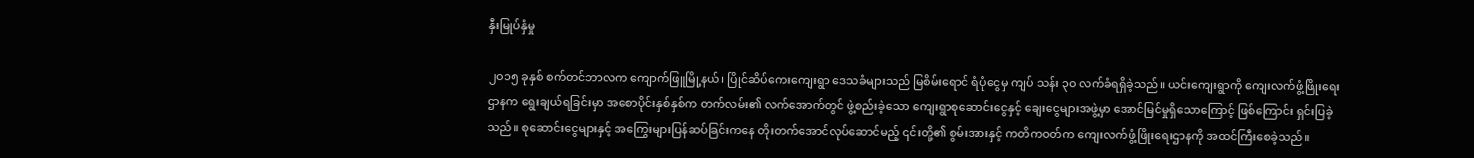နှီးမြုပ်နှံမှု

၂ဝ၁၅ ခုနှစ် စက်တင်ဘာလက ကျောက်ဖြူမြို့နယ်၊ ပြိုင်ဆိပ်ကေးကျေးရွာ ဒေသခံများသည် မြစိမ်းရောင် ရံပုံငွေမှ ကျပ် သန်း ၃ဝ လက်ခံရရှိခဲ့သည်။ ယင်းကျေးရွာကို ကျေးလက်ဖွံ့ဖြိုးရေးဌာနက ရွေးချယ်ရခြင်းမှာ အစောပိုင်းနှစ်နှစ်က တက်လမ်း၏ လက်အောက်တွင် ဖွဲ့စည်းခဲ့သော ကျေးရွာစုဆောင်းငွေနှင့် ချေးငွေများအဖွဲ့မှာ အောင်မြင်မှုရှိသောကြောင့် ဖြစ်ကြောင်း ရှင်းပြခဲ့သည်။ စုဆောင်းငွေများနှင့် အကြွေးများပြန်ဆပ်ခြင်းကနေ တိုးတက်အောင်လုပ်ဆောင်မည့် ၎င်းတို့၏ စွမ်းအားနှင့် ကတိကဝတ်က ကျေးလက်ဖွံ့ဖြိုးရေးဌာနကို အထင်ကြီးစေခဲ့သည်။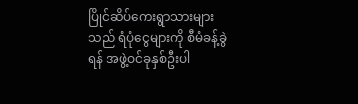ပြိုင်ဆိပ်ကေးရွာသားများသည် ရံပုံငွေများကို စီမံခန့်ခွဲရန် အဖွဲ့ဝင်ခုနှစ်ဦးပါ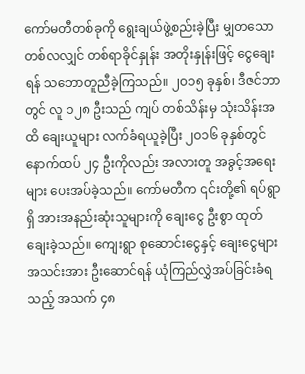ကော်မတီတစ်ခုကို ရွေးချယ်ဖွဲ့စည်းခဲ့ပြီး မျှတသော တစ်လလျှင် တစ်ရာခိုင်နှုန်း အတိုးနှုန်းဖြင့် ငွေချေးရန် သဘောတူညီခဲ့ကြသည်။ ၂ဝ၁၅ ခုနှစ်၊ ဒီဇင်ဘာတွင် လူ ၁၂၈ ဦးသည် ကျပ် တစ်သိန်းမှ သုံးသိန်းအထိ ချေးယူများ လက်ခံရယူခဲ့ပြီး ၂ဝ၁၆ ခုနှစ်တွင် နောက်ထပ် ၂၄ ဦးကိုလည်း အလားတူ အခွင့်အရေးများ ပေးအပ်ခဲ့သည်။ ကော်မတီက ၎င်းတို့၏ ရပ်ရွာရှိ အားအနည်းဆုံးသူများကို ချေးငွေ ဦးစွာ ထုတ်ချေးခဲ့သည်။ ကျေးရွာ စုဆောင်းငွေနှင့် ချေးငွေများအသင်းအား ဦးဆောင်ရန် ယုံကြည်လွှဲအပ်ခြင်းခံရသည့် အသက် ၄၈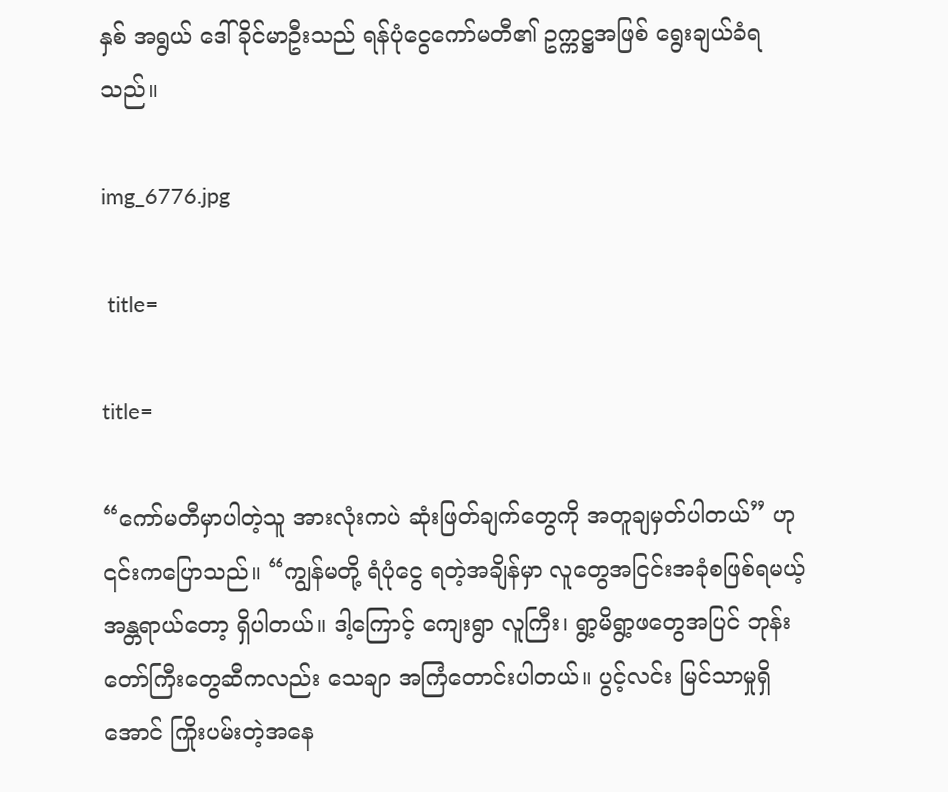နှစ် အရွယ် ဒေါ်ခိုင်မာဦးသည် ရန်ပုံငွေကော်မတီ၏ ဥက္ကဋ္ဌအဖြစ် ရွေးချယ်ခံရသည်။

img_6776.jpg

 title=

title=

“ကော်မတီမှာပါတဲ့သူ အားလုံးကပဲ ဆုံးဖြတ်ချက်တွေကို အတူချမှတ်ပါတယ်” ဟု ၎င်းကပြောသည်။ “ကျွန်မတို့ ရံပုံငွေ ရတဲ့အချိန်မှာ လူတွေအငြင်းအခုံစဖြစ်ရမယ့် အန္တရာယ်တော့ ရှိပါတယ်။ ဒါ့ကြောင့် ကျေးရွာ လူကြီး၊ ရွာ့မိရွာ့ဖတွေအပြင် ဘုန်းတော်ကြီးတွေဆီကလည်း သေချာ အကြံတောင်းပါတယ်။ ပွင့်လင်း မြင်သာမှုရှိအောင် ကြိုးပမ်းတဲ့အနေ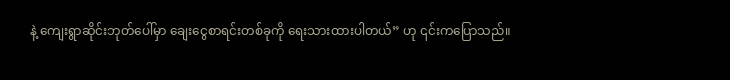နဲ့ ကျေးရွာဆိုင်းဘုတ်ပေါ်မှာ ချေးငွေစာရင်းတစ်ခုကို ရေးသားထားပါတယ်” ဟု ၎င်းကပြောသည်။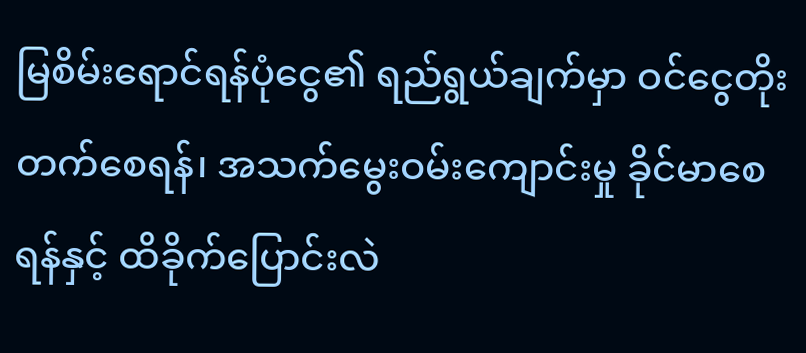မြစိမ်းရောင်ရန်ပုံငွေ၏ ရည်ရွယ်ချက်မှာ ဝင်ငွေတိုးတက်စေရန်၊ အသက်မွေးဝမ်းကျောင်းမှု ခိုင်မာစေရန်နှင့် ထိခိုက်ပြောင်းလဲ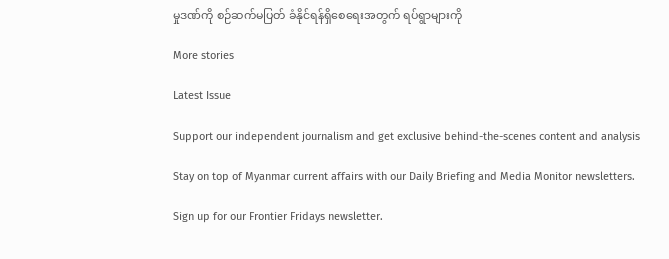မှုဒဏ်ကို စဉ်ဆက်မပြတ် ခံနိုင်ရန်ရှိစေရေးအတွက် ရပ်ရွာများကို

More stories

Latest Issue

Support our independent journalism and get exclusive behind-the-scenes content and analysis

Stay on top of Myanmar current affairs with our Daily Briefing and Media Monitor newsletters.

Sign up for our Frontier Fridays newsletter.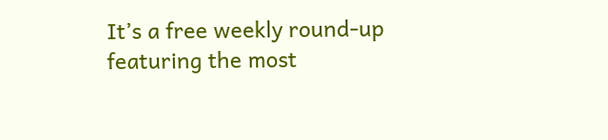It’s a free weekly round-up featuring the most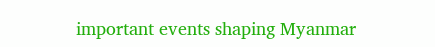important events shaping Myanmar